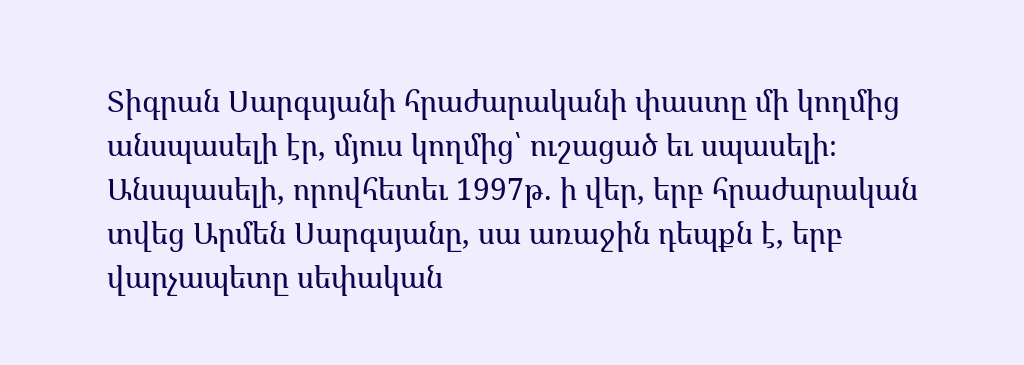Տիգրան Սարգսյանի հրաժարականի փաստը մի կողմից անսպասելի էր, մյուս կողմից՝ ուշացած եւ սպասելի։ Անսպասելի, որովհետեւ 1997թ. ի վեր, երբ հրաժարական տվեց Արմեն Սարգսյանը, սա առաջին դեպքն է, երբ վարչապետը սեփական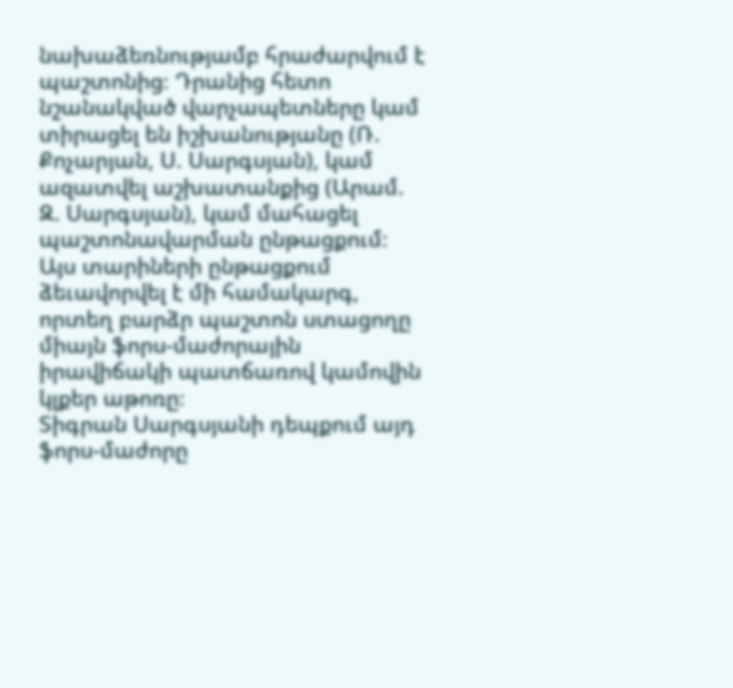նախաձեռնությամբ հրաժարվում է պաշտոնից։ Դրանից հետո նշանակված վարչապետները կամ տիրացել են իշխանությանը (Ռ. Քոչարյան, Ս. Սարգսյան), կամ ազատվել աշխատանքից (Արամ. Զ. Սարգսյան), կամ մահացել պաշտոնավարման ընթացքում։
Այս տարիների ընթացքում ձեւավորվել է մի համակարգ, որտեղ բարձր պաշտոն ստացողը միայն ֆորս-մաժորային իրավիճակի պատճառով կամովին կլքեր աթոռը։
Տիգրան Սարգսյանի դեպքում այդ ֆորս-մաժորը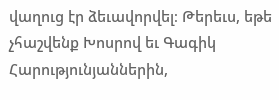վաղուց էր ձեւավորվել։ Թերեւս, եթե չհաշվենք Խոսրով եւ Գագիկ Հարությունյաններին,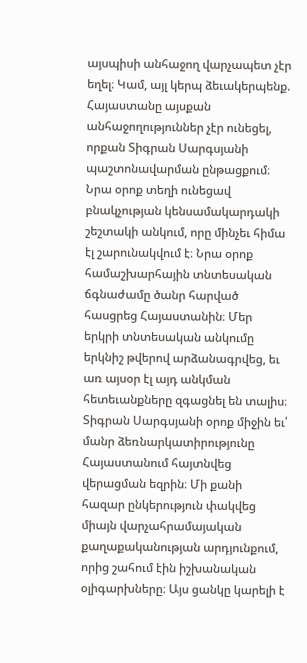այսպիսի անհաջող վարչապետ չէր եղել։ Կամ, այլ կերպ ձեւակերպենք. Հայաստանը այսքան անհաջողություններ չէր ունեցել, որքան Տիգրան Սարգսյանի պաշտոնավարման ընթացքում։ Նրա օրոք տեղի ունեցավ բնակչության կենսամակարդակի շեշտակի անկում, որը մինչեւ հիմա էլ շարունակվում է։ Նրա օրոք համաշխարհային տնտեսական ճգնաժամը ծանր հարված
հասցրեց Հայաստանին։ Մեր երկրի տնտեսական անկումը երկնիշ թվերով արձանագրվեց, եւ առ այսօր էլ այդ անկման հետեւանքները զգացնել են տալիս։ Տիգրան Սարգսյանի օրոք միջին եւ՛ մանր ձեռնարկատիրությունը Հայաստանում հայտնվեց վերացման եզրին։ Մի քանի հազար ընկերություն փակվեց միայն վարչահրամայական քաղաքականության արդյունքում, որից շահում էին իշխանական օլիգարխները։ Այս ցանկը կարելի է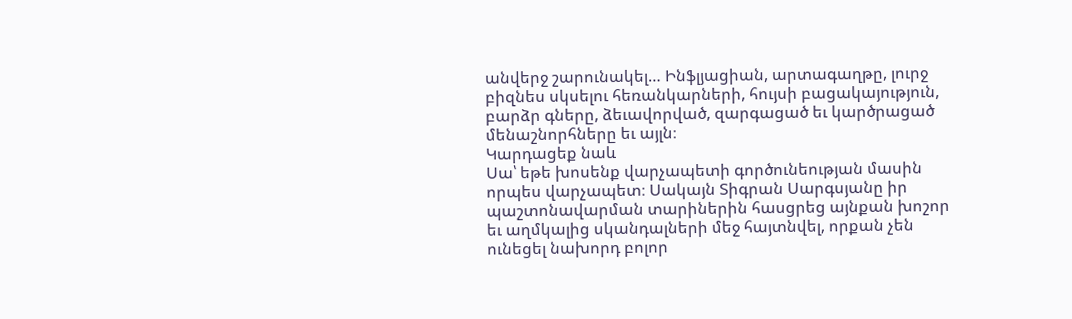անվերջ շարունակել… Ինֆլյացիան, արտագաղթը, լուրջ բիզնես սկսելու հեռանկարների, հույսի բացակայություն, բարձր գները, ձեւավորված, զարգացած եւ կարծրացած մենաշնորհները եւ այլն։
Կարդացեք նաև
Սա՝ եթե խոսենք վարչապետի գործունեության մասին որպես վարչապետ։ Սակայն Տիգրան Սարգսյանը իր պաշտոնավարման տարիներին հասցրեց այնքան խոշոր եւ աղմկալից սկանդալների մեջ հայտնվել, որքան չեն ունեցել նախորդ բոլոր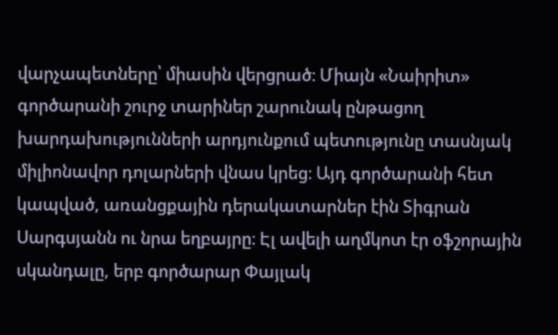վարչապետները՝ միասին վերցրած։ Միայն «Նաիրիտ» գործարանի շուրջ տարիներ շարունակ ընթացող խարդախությունների արդյունքում պետությունը տասնյակ միլիոնավոր դոլարների վնաս կրեց։ Այդ գործարանի հետ կապված, առանցքային դերակատարներ էին Տիգրան Սարգսյանն ու նրա եղբայրը։ Էլ ավելի աղմկոտ էր օֆշորային սկանդալը, երբ գործարար Փայլակ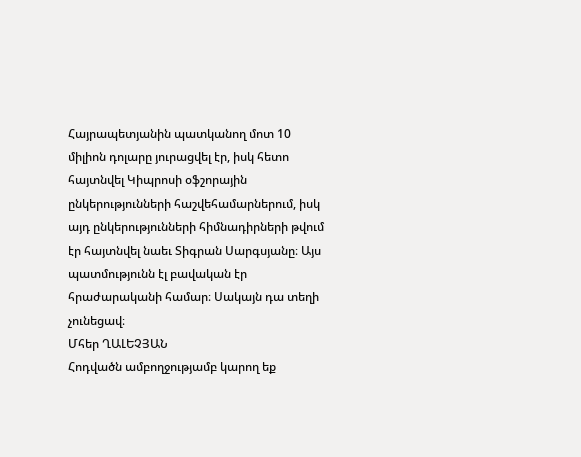Հայրապետյանին պատկանող մոտ 10 միլիոն դոլարը յուրացվել էր, իսկ հետո հայտնվել Կիպրոսի օֆշորային ընկերությունների հաշվեհամարներում, իսկ այդ ընկերությունների հիմնադիրների թվում էր հայտնվել նաեւ Տիգրան Սարգսյանը։ Այս պատմությունն էլ բավական էր հրաժարականի համար։ Սակայն դա տեղի չունեցավ։
Մհեր ՂԱԼԵՉՅԱՆ
Հոդվածն ամբողջությամբ կարող եք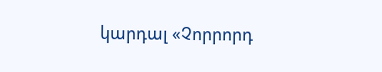կարդալ «Չորրորդ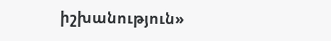իշխանություն»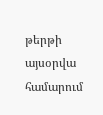թերթի այսօրվա համարում